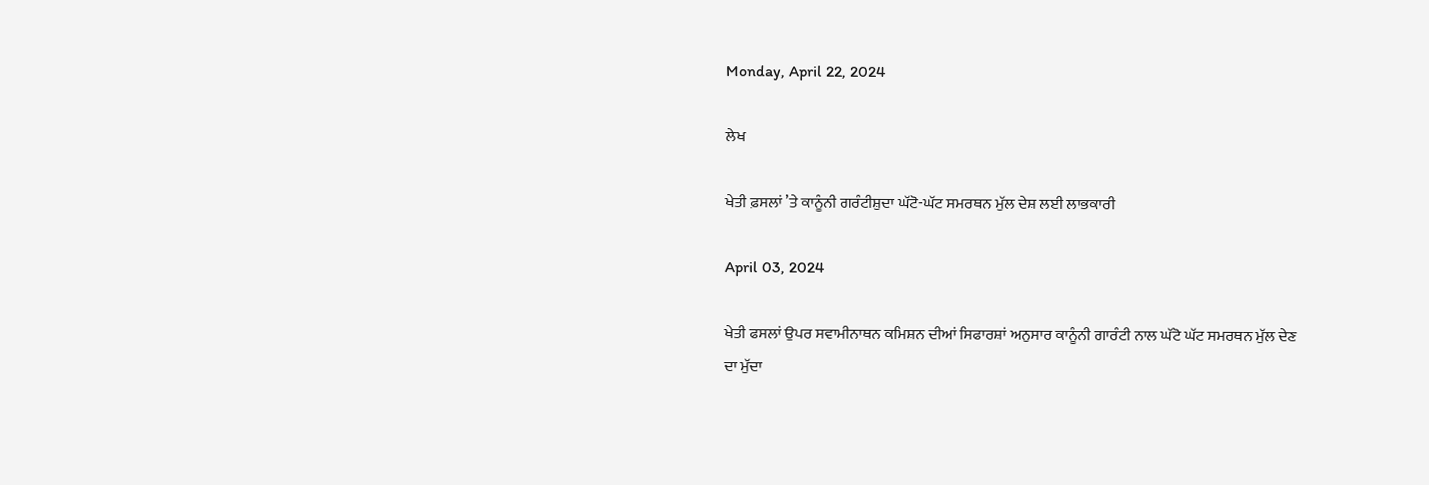Monday, April 22, 2024

ਲੇਖ

ਖੇਤੀ ਫ਼ਸਲਾਂ ’ਤੇ ਕਾਨੂੰਨੀ ਗਰੰਟੀਸ਼ੁਦਾ ਘੱਟੋ-ਘੱਟ ਸਮਰਥਨ ਮੁੱਲ ਦੇਸ਼ ਲਈ ਲਾਭਕਾਰੀ

April 03, 2024

ਖੇਤੀ ਫਸਲਾਂ ਉਪਰ ਸਵਾਮੀਨਾਥਨ ਕਮਿਸ਼ਨ ਦੀਆਂ ਸਿਫਾਰਸ਼ਾਂ ਅਨੁਸਾਰ ਕਾਨੂੰਨੀ ਗਾਰੰਟੀ ਨਾਲ ਘੱਟੋ ਘੱਟ ਸਮਰਥਨ ਮੁੱਲ ਦੇਣ ਦਾ ਮੁੱਦਾ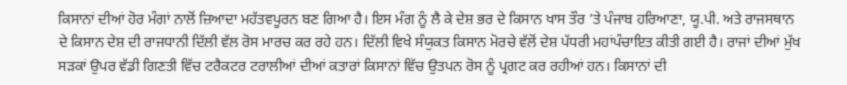ਕਿਸਾਨਾਂ ਦੀਆਂ ਹੋਰ ਮੰਗਾਂ ਨਾਲੋਂ ਜ਼ਿਆਦਾ ਮਹੱਤਵਪੂਰਨ ਬਣ ਗਿਆ ਹੈ। ਇਸ ਮੰਗ ਨੂੰ ਲੈ ਕੇ ਦੇਸ਼ ਭਰ ਦੇ ਕਿਸਾਨ ਖਾਸ ਤੌਰ ’ਤੇ ਪੰਜਾਬ ਹਰਿਆਣਾ, ਯੂ.ਪੀ. ਅਤੇ ਰਾਜਸਥਾਨ ਦੇ ਕਿਸਾਨ ਦੇਸ਼ ਦੀ ਰਾਜਧਾਨੀ ਦਿੱਲੀ ਵੱਲ ਰੋਸ ਮਾਰਚ ਕਰ ਰਹੇ ਹਨ। ਦਿੱਲੀ ਵਿਖੇ ਸੰਯੁਕਤ ਕਿਸਾਨ ਮੋਰਚੇ ਵੱਲੋਂ ਦੇਸ਼ ਪੱਧਰੀ ਮਹਾਂਪੰਚਾਇਤ ਕੀਤੀ ਗਈ ਹੈ। ਰਾਜਾਂ ਦੀਆਂ ਮੁੱਖ ਸੜਕਾਂ ਉਪਰ ਵੱਡੀ ਗਿਣਤੀ ਵਿੱਚ ਟਰੈਕਟਰ ਟਰਾਲੀਆਂ ਦੀਆਂ ਕਤਾਰਾਂ ਕਿਸਾਨਾਂ ਵਿੱਚ ਉਤਪਨ ਰੋਸ ਨੂੰ ਪ੍ਰਗਟ ਕਰ ਰਹੀਆਂ ਹਨ। ਕਿਸਾਨਾਂ ਦੀ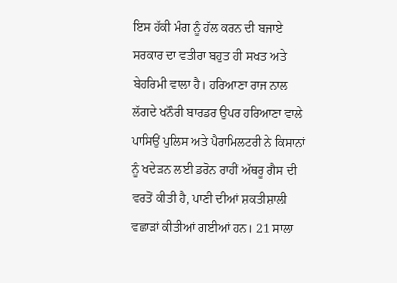ਇਸ ਹੱਕੀ ਮੰਗ ਨੂੰ ਹੱਲ ਕਰਨ ਦੀ ਬਜਾਏ ਸਰਕਾਰ ਦਾ ਵਤੀਰਾ ਬਹੁਤ ਹੀ ਸਖਤ ਅਤੇ ਬੇਹਰਿਮੀ ਵਾਲਾ ਹੈ। ਹਰਿਆਣਾ ਰਾਜ ਨਾਲ ਲੱਗਦੇ ਖਨੌਰੀ ਬਾਰਡਰ ਉਪਰ ਹਰਿਆਣਾ ਵਾਲੇ ਪਾਸਿਉਂ ਪੁਲਿਸ ਅਤੇ ਪੈਰਾਮਿਲਟਰੀ ਨੇ ਕਿਸਾਨਾਂ ਨੂੰ ਖਦੇੜਨ ਲਈ ਡਰੋਨ ਰਾਹੀਂ ਅੱਥਰੂ ਗੈਸ ਦੀ ਵਰਤੋਂ ਕੀਤੀ ਹੈ, ਪਾਣੀ ਦੀਆਂ ਸ਼ਕਤੀਸ਼ਾਲੀ ਵਛਾੜਾਂ ਕੀਤੀਆਂ ਗਈਆਂ ਹਨ। 21 ਸਾਲਾ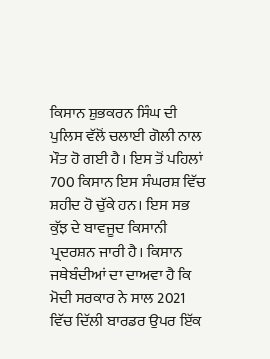ਕਿਸਾਨ ਸ਼ੁਭਕਰਨ ਸਿੰਘ ਦੀ ਪੁਲਿਸ ਵੱਲੋਂ ਚਲਾਈ ਗੋਲੀ ਨਾਲ ਮੌਤ ਹੋ ਗਈ ਹੈ। ਇਸ ਤੋਂ ਪਹਿਲਾਂ 700 ਕਿਸਾਨ ਇਸ ਸੰਘਰਸ਼ ਵਿੱਚ ਸ਼ਹੀਦ ਹੋ ਚੁੱਕੇ ਹਨ। ਇਸ ਸਭ ਕੁੱਝ ਦੇ ਬਾਵਜੂਦ ਕਿਸਾਨੀ ਪ੍ਰਦਰਸ਼ਨ ਜਾਰੀ ਹੈ। ਕਿਸਾਨ ਜਥੇਬੰਦੀਆਂ ਦਾ ਦਾਅਵਾ ਹੈ ਕਿ ਮੋਦੀ ਸਰਕਾਰ ਨੇ ਸਾਲ 2021 ਵਿੱਚ ਦਿੱਲੀ ਬਾਰਡਰ ਉਪਰ ਇੱਕ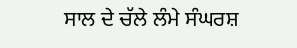ਸਾਲ ਦੇ ਚੱਲੇ ਲੰਮੇ ਸੰਘਰਸ਼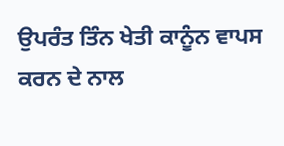ਉਪਰੰਤ ਤਿੰਨ ਖੇਤੀ ਕਾਨੂੰਨ ਵਾਪਸ ਕਰਨ ਦੇ ਨਾਲ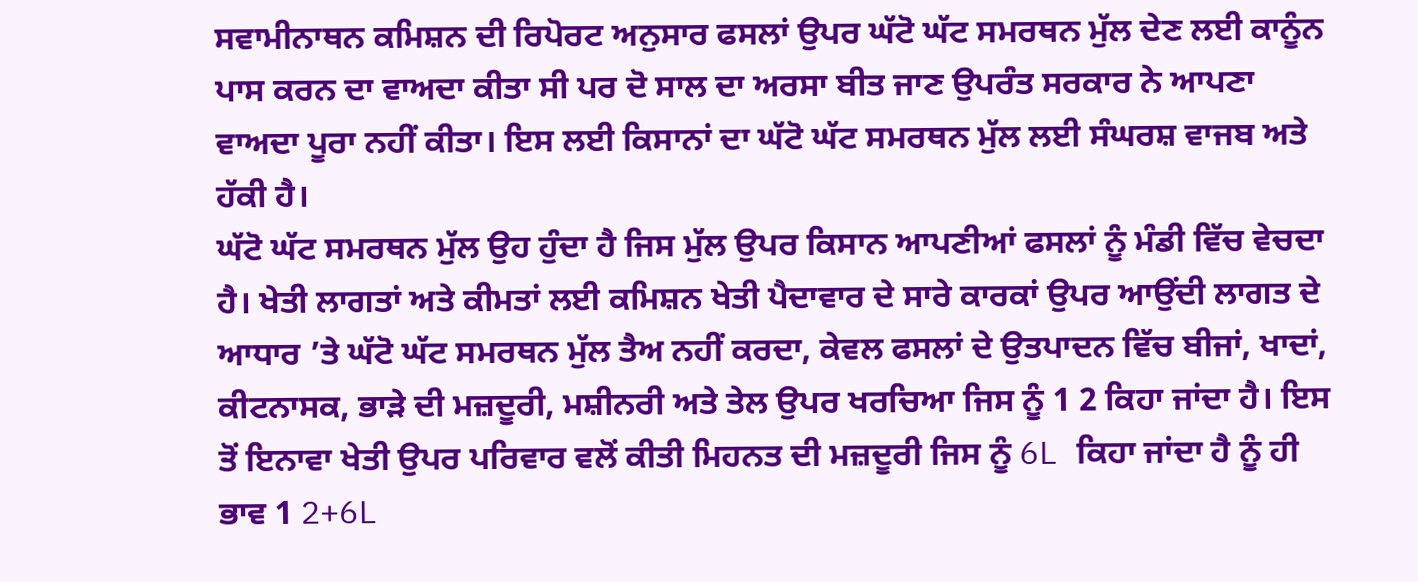ਸਵਾਮੀਨਾਥਨ ਕਮਿਸ਼ਨ ਦੀ ਰਿਪੋਰਟ ਅਨੁਸਾਰ ਫਸਲਾਂ ਉਪਰ ਘੱਟੋ ਘੱਟ ਸਮਰਥਨ ਮੁੱਲ ਦੇਣ ਲਈ ਕਾਨੂੰਨ ਪਾਸ ਕਰਨ ਦਾ ਵਾਅਦਾ ਕੀਤਾ ਸੀ ਪਰ ਦੋ ਸਾਲ ਦਾ ਅਰਸਾ ਬੀਤ ਜਾਣ ਉਪਰੰਤ ਸਰਕਾਰ ਨੇ ਆਪਣਾ ਵਾਅਦਾ ਪੂਰਾ ਨਹੀਂ ਕੀਤਾ। ਇਸ ਲਈ ਕਿਸਾਨਾਂ ਦਾ ਘੱਟੋ ਘੱਟ ਸਮਰਥਨ ਮੁੱਲ ਲਈ ਸੰਘਰਸ਼ ਵਾਜਬ ਅਤੇ ਹੱਕੀ ਹੈ।
ਘੱਟੋ ਘੱਟ ਸਮਰਥਨ ਮੁੱਲ ਉਹ ਹੁੰਦਾ ਹੈ ਜਿਸ ਮੁੱਲ ਉਪਰ ਕਿਸਾਨ ਆਪਣੀਆਂ ਫਸਲਾਂ ਨੂੰ ਮੰਡੀ ਵਿੱਚ ਵੇਚਦਾ ਹੈ। ਖੇਤੀ ਲਾਗਤਾਂ ਅਤੇ ਕੀਮਤਾਂ ਲਈ ਕਮਿਸ਼ਨ ਖੇਤੀ ਪੈਦਾਵਾਰ ਦੇ ਸਾਰੇ ਕਾਰਕਾਂ ਉਪਰ ਆਉਂਦੀ ਲਾਗਤ ਦੇ ਆਧਾਰ ’ਤੇ ਘੱਟੋ ਘੱਟ ਸਮਰਥਨ ਮੁੱਲ ਤੈਅ ਨਹੀਂ ਕਰਦਾ, ਕੇਵਲ ਫਸਲਾਂ ਦੇ ਉਤਪਾਦਨ ਵਿੱਚ ਬੀਜਾਂ, ਖਾਦਾਂ, ਕੀਟਨਾਸਕ, ਭਾੜੇ ਦੀ ਮਜ਼ਦੂਰੀ, ਮਸ਼ੀਨਰੀ ਅਤੇ ਤੇਲ ਉਪਰ ਖਰਚਿਆ ਜਿਸ ਨੂੰ 1 2 ਕਿਹਾ ਜਾਂਦਾ ਹੈ। ਇਸ ਤੋਂ ਇਨਾਵਾ ਖੇਤੀ ਉਪਰ ਪਰਿਵਾਰ ਵਲੋਂ ਕੀਤੀ ਮਿਹਨਤ ਦੀ ਮਜ਼ਦੂਰੀ ਜਿਸ ਨੂੰ 6L ਕਿਹਾ ਜਾਂਦਾ ਹੈ ਨੂੰ ਹੀ ਭਾਵ 1 2+6L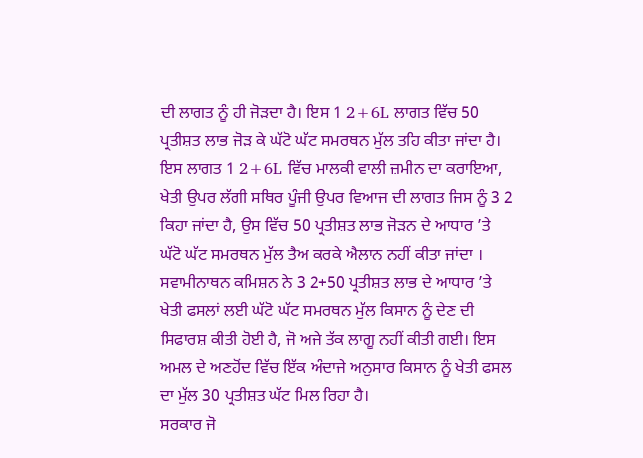ਦੀ ਲਾਗਤ ਨੂੰ ਹੀ ਜੋੜਦਾ ਹੈ। ਇਸ 1 2+6L ਲਾਗਤ ਵਿੱਚ 50 ਪ੍ਰਤੀਸ਼ਤ ਲਾਭ ਜੋੜ ਕੇ ਘੱਟੋ ਘੱਟ ਸਮਰਥਨ ਮੁੱਲ ਤਹਿ ਕੀਤਾ ਜਾਂਦਾ ਹੈ। ਇਸ ਲਾਗਤ 1 2+6L ਵਿੱਚ ਮਾਲਕੀ ਵਾਲੀ ਜ਼ਮੀਨ ਦਾ ਕਰਾਇਆ, ਖੇਤੀ ਉਪਰ ਲੱਗੀ ਸਥਿਰ ਪੂੰਜੀ ਉਪਰ ਵਿਆਜ ਦੀ ਲਾਗਤ ਜਿਸ ਨੂੰ 3 2 ਕਿਹਾ ਜਾਂਦਾ ਹੈ, ਉਸ ਵਿੱਚ 50 ਪ੍ਰਤੀਸ਼ਤ ਲਾਭ ਜੋੜਨ ਦੇ ਆਧਾਰ ’ਤੇ ਘੱਟੋ ਘੱਟ ਸਮਰਥਨ ਮੁੱਲ ਤੈਅ ਕਰਕੇ ਐਲਾਨ ਨਹੀਂ ਕੀਤਾ ਜਾਂਦਾ । ਸਵਾਮੀਨਾਥਨ ਕਮਿਸ਼ਨ ਨੇ 3 2+50 ਪ੍ਰਤੀਸ਼ਤ ਲਾਭ ਦੇ ਆਧਾਰ ’ਤੇ ਖੇਤੀ ਫਸਲਾਂ ਲਈ ਘੱਟੋ ਘੱਟ ਸਮਰਥਨ ਮੁੱਲ ਕਿਸਾਨ ਨੂੰ ਦੇਣ ਦੀ ਸਿਫਾਰਸ਼ ਕੀਤੀ ਹੋਈ ਹੈ, ਜੋ ਅਜੇ ਤੱਕ ਲਾਗੂ ਨਹੀਂ ਕੀਤੀ ਗਈ। ਇਸ ਅਮਲ ਦੇ ਅਣਹੋਂਦ ਵਿੱਚ ਇੱਕ ਅੰਦਾਜੇ ਅਨੁਸਾਰ ਕਿਸਾਨ ਨੂੰ ਖੇਤੀ ਫਸਲ ਦਾ ਮੁੱਲ 30 ਪ੍ਰਤੀਸ਼ਤ ਘੱਟ ਮਿਲ ਰਿਹਾ ਹੈ।
ਸਰਕਾਰ ਜੋ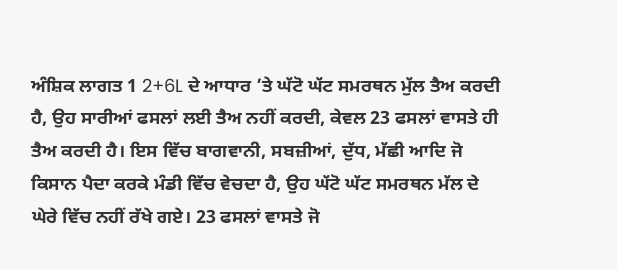ਅੰਸ਼ਿਕ ਲਾਗਤ 1 2+6L ਦੇ ਆਧਾਰ ’ਤੇ ਘੱਟੋ ਘੱਟ ਸਮਰਥਨ ਮੁੱਲ ਤੈਅ ਕਰਦੀ ਹੈ, ਉਹ ਸਾਰੀਆਂ ਫਸਲਾਂ ਲਈ ਤੈਅ ਨਹੀਂ ਕਰਦੀ, ਕੇਵਲ 23 ਫਸਲਾਂ ਵਾਸਤੇ ਹੀ ਤੈਅ ਕਰਦੀ ਹੈ। ਇਸ ਵਿੱਚ ਬਾਗਵਾਨੀ, ਸਬਜ਼ੀਆਂ, ਦੁੱਧ, ਮੱਛੀ ਆਦਿ ਜੋ ਕਿਸਾਨ ਪੈਦਾ ਕਰਕੇ ਮੰਡੀ ਵਿੱਚ ਵੇਚਦਾ ਹੈ, ਉਹ ਘੱਟੋ ਘੱਟ ਸਮਰਥਨ ਮੱਲ ਦੇ ਘੇਰੇ ਵਿੱਚ ਨਹੀਂ ਰੱਖੇ ਗਏ। 23 ਫਸਲਾਂ ਵਾਸਤੇ ਜੋ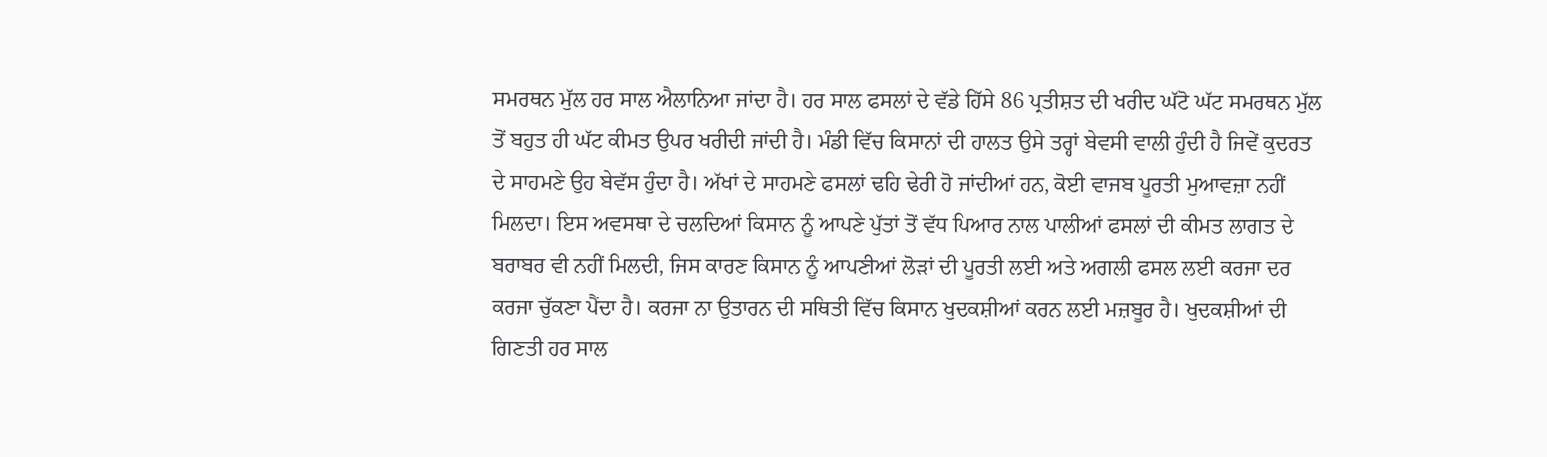ਸਮਰਥਨ ਮੁੱਲ ਹਰ ਸਾਲ ਐਲਾਨਿਆ ਜਾਂਦਾ ਹੈ। ਹਰ ਸਾਲ ਫਸਲਾਂ ਦੇ ਵੱਡੇ ਹਿੱਸੇ 86 ਪ੍ਰਤੀਸ਼ਤ ਦੀ ਖਰੀਦ ਘੱਟੋ ਘੱਟ ਸਮਰਥਨ ਮੁੱਲ ਤੋਂ ਬਹੁਤ ਹੀ ਘੱਟ ਕੀਮਤ ਉਪਰ ਖਰੀਦੀ ਜਾਂਦੀ ਹੈ। ਮੰਡੀ ਵਿੱਚ ਕਿਸਾਨਾਂ ਦੀ ਹਾਲਤ ਉਸੇ ਤਰ੍ਹਾਂ ਬੇਵਸੀ ਵਾਲੀ ਹੁੰਦੀ ਹੈ ਜਿਵੇਂ ਕੁਦਰਤ ਦੇ ਸਾਹਮਣੇ ਉਹ ਬੇਵੱਸ ਹੁੰਦਾ ਹੈ। ਅੱਖਾਂ ਦੇ ਸਾਹਮਣੇ ਫਸਲਾਂ ਢਹਿ ਢੇਰੀ ਹੋ ਜਾਂਦੀਆਂ ਹਨ, ਕੋਈ ਵਾਜਬ ਪੂਰਤੀ ਮੁਆਵਜ਼ਾ ਨਹੀਂ ਮਿਲਦਾ। ਇਸ ਅਵਸਥਾ ਦੇ ਚਲਦਿਆਂ ਕਿਸਾਨ ਨੂੰ ਆਪਣੇ ਪੁੱਤਾਂ ਤੋਂ ਵੱਧ ਪਿਆਰ ਨਾਲ ਪਾਲੀਆਂ ਫਸਲਾਂ ਦੀ ਕੀਮਤ ਲਾਗਤ ਦੇ ਬਰਾਬਰ ਵੀ ਨਹੀਂ ਮਿਲਦੀ, ਜਿਸ ਕਾਰਣ ਕਿਸਾਨ ਨੂੰ ਆਪਣੀਆਂ ਲੋੜਾਂ ਦੀ ਪੂਰਤੀ ਲਈ ਅਤੇ ਅਗਲੀ ਫਸਲ ਲਈ ਕਰਜਾ ਦਰ ਕਰਜਾ ਚੁੱਕਣਾ ਪੈਂਦਾ ਹੈ। ਕਰਜਾ ਨਾ ਉਤਾਰਨ ਦੀ ਸਥਿਤੀ ਵਿੱਚ ਕਿਸਾਨ ਖੁਦਕਸ਼ੀਆਂ ਕਰਨ ਲਈ ਮਜ਼ਬੂਰ ਹੈ। ਖੁਦਕਸ਼ੀਆਂ ਦੀ ਗਿਣਤੀ ਹਰ ਸਾਲ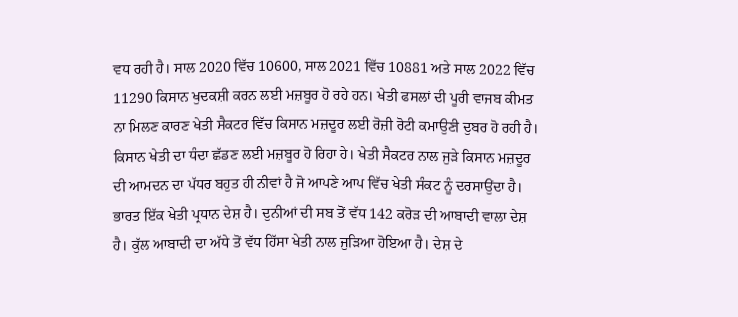ਵਧ ਰਹੀ ਹੈ। ਸਾਲ 2020 ਵਿੱਚ 10600, ਸਾਲ 2021 ਵਿੱਚ 10881 ਅਤੇ ਸਾਲ 2022 ਵਿੱਚ 11290 ਕਿਸਾਨ ਖੁਦਕਸ਼ੀ ਕਰਨ ਲਈ ਮਜ਼ਬੂਰ ਹੋ ਰਹੇ ਹਨ। ਖੇਤੀ ਫਸਲਾਂ ਦੀ ਪੂਰੀ ਵਾਜਬ ਕੀਮਤ ਨਾ ਮਿਲਣ ਕਾਰਣ ਖੇਤੀ ਸੈਕਟਰ ਵਿੱਚ ਕਿਸਾਨ ਮਜ਼ਦੂਰ ਲਈ ਰੋਜ਼ੀ ਰੋਟੀ ਕਮਾਉਣੀ ਦੁਬਰ ਹੋ ਰਹੀ ਹੈ। ਕਿਸਾਨ ਖੇਤੀ ਦਾ ਧੰਦਾ ਛੱਡਣ ਲਈ ਮਜ਼ਬੂਰ ਹੋ ਰਿਹਾ ਹੇ। ਖੇਤੀ ਸੈਕਟਰ ਨਾਲ ਜੁੜੇ ਕਿਸਾਨ ਮਜ਼ਦੂਰ ਦੀ ਆਮਦਨ ਦਾ ਪੱਧਰ ਬਹੁਤ ਹੀ ਨੀਵਾਂ ਹੈ ਜੋ ਆਪਣੇ ਆਪ ਵਿੱਚ ਖੇਤੀ ਸੰਕਟ ਨੂੰ ਦਰਸਾਉਂਦਾ ਹੈ।
ਭਾਰਤ ਇੱਕ ਖੇਤੀ ਪ੍ਰਧਾਨ ਦੇਸ਼ ਹੈ। ਦੁਨੀਆਂ ਦੀ ਸਬ ਤੋਂ ਵੱਧ 142 ਕਰੋੜ ਦੀ ਆਬਾਦੀ ਵਾਲਾ ਦੇਸ਼ ਹੈ। ਕੁੱਲ ਆਬਾਦੀ ਦਾ ਅੱਧੇ ਤੋਂ ਵੱਧ ਹਿੱਸਾ ਖੇਤੀ ਨਾਲ ਜੁੜਿਆ ਹੋਇਆ ਹੈ। ਦੇਸ਼ ਦੇ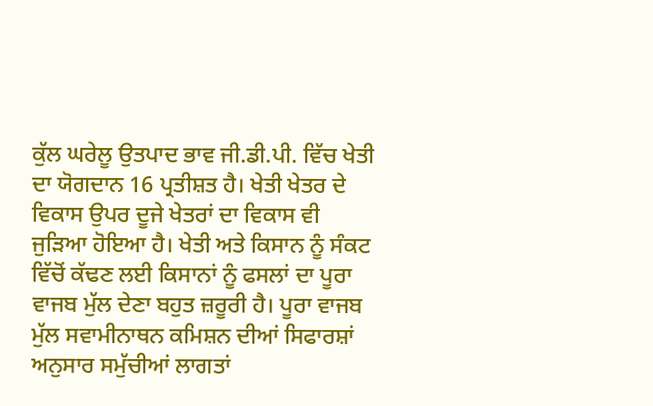ਕੁੱਲ ਘਰੇਲੂ ਉਤਪਾਦ ਭਾਵ ਜੀ.ਡੀ.ਪੀ. ਵਿੱਚ ਖੇਤੀ ਦਾ ਯੋਗਦਾਨ 16 ਪ੍ਰਤੀਸ਼ਤ ਹੈ। ਖੇਤੀ ਖੇਤਰ ਦੇ ਵਿਕਾਸ ਉਪਰ ਦੂਜੇ ਖੇਤਰਾਂ ਦਾ ਵਿਕਾਸ ਵੀ ਜੁੜਿਆ ਹੋਇਆ ਹੈ। ਖੇਤੀ ਅਤੇ ਕਿਸਾਨ ਨੂੰ ਸੰਕਟ ਵਿੱਚੋਂ ਕੱਢਣ ਲਈ ਕਿਸਾਨਾਂ ਨੂੰ ਫਸਲਾਂ ਦਾ ਪੂਰਾ ਵਾਜਬ ਮੁੱਲ ਦੇਣਾ ਬਹੁਤ ਜ਼ਰੂਰੀ ਹੈ। ਪੂਰਾ ਵਾਜਬ ਮੁੱਲ ਸਵਾਮੀਨਾਥਨ ਕਮਿਸ਼ਨ ਦੀਆਂ ਸਿਫਾਰਸ਼ਾਂ ਅਨੁਸਾਰ ਸਮੁੱਚੀਆਂ ਲਾਗਤਾਂ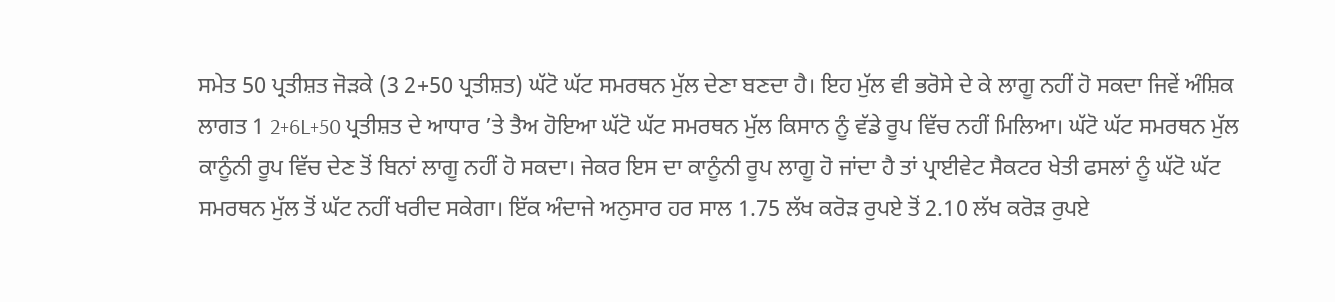ਸਮੇਤ 50 ਪ੍ਰਤੀਸ਼ਤ ਜੋੜਕੇ (3 2+50 ਪ੍ਰਤੀਸ਼ਤ) ਘੱਟੋ ਘੱਟ ਸਮਰਥਨ ਮੁੱਲ ਦੇਣਾ ਬਣਦਾ ਹੈ। ਇਹ ਮੁੱਲ ਵੀ ਭਰੋਸੇ ਦੇ ਕੇ ਲਾਗੂ ਨਹੀਂ ਹੋ ਸਕਦਾ ਜਿਵੇਂ ਅੰਸ਼ਿਕ ਲਾਗਤ 1 2+6L+50 ਪ੍ਰਤੀਸ਼ਤ ਦੇ ਆਧਾਰ ’ਤੇ ਤੈਅ ਹੋਇਆ ਘੱਟੋ ਘੱਟ ਸਮਰਥਨ ਮੁੱਲ ਕਿਸਾਨ ਨੂੰ ਵੱਡੇ ਰੂਪ ਵਿੱਚ ਨਹੀਂ ਮਿਲਿਆ। ਘੱਟੋ ਘੱਟ ਸਮਰਥਨ ਮੁੱਲ ਕਾਨੂੰਨੀ ਰੂਪ ਵਿੱਚ ਦੇਣ ਤੋਂ ਬਿਨਾਂ ਲਾਗੂ ਨਹੀਂ ਹੋ ਸਕਦਾ। ਜੇਕਰ ਇਸ ਦਾ ਕਾਨੂੰਨੀ ਰੂਪ ਲਾਗੂ ਹੋ ਜਾਂਦਾ ਹੈ ਤਾਂ ਪ੍ਰਾਈਵੇਟ ਸੈਕਟਰ ਖੇਤੀ ਫਸਲਾਂ ਨੂੰ ਘੱਟੋ ਘੱਟ ਸਮਰਥਨ ਮੁੱਲ ਤੋਂ ਘੱਟ ਨਹੀਂ ਖਰੀਦ ਸਕੇਗਾ। ਇੱਕ ਅੰਦਾਜੇ ਅਨੁਸਾਰ ਹਰ ਸਾਲ 1.75 ਲੱਖ ਕਰੋੜ ਰੁਪਏ ਤੋਂ 2.10 ਲੱਖ ਕਰੋੜ ਰੁਪਏ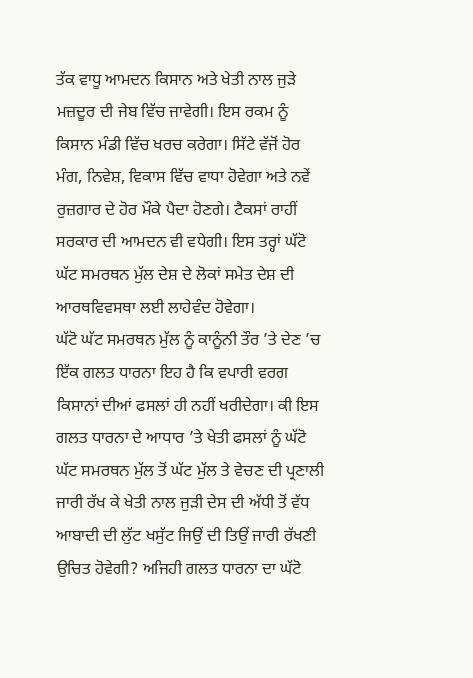ਤੱਕ ਵਾਧੂ ਆਮਦਨ ਕਿਸਾਨ ਅਤੇ ਖੇਤੀ ਨਾਲ ਜੁੜੇ ਮਜ਼ਦੂਰ ਦੀ ਜੇਬ ਵਿੱਚ ਜਾਵੇਗੀ। ਇਸ ਰਕਮ ਨੂੰ ਕਿਸਾਨ ਮੰਡੀ ਵਿੱਚ ਖਰਚ ਕਰੇਗਾ। ਸਿੱਟੇ ਵੱਜੋਂ ਹੋਰ ਮੰਗ, ਨਿਵੇਸ਼, ਵਿਕਾਸ ਵਿੱਚ ਵਾਧਾ ਹੋਵੇਗਾ ਅਤੇ ਨਵੇਂ ਰੁਜ਼ਗਾਰ ਦੇ ਹੋਰ ਮੌਕੇ ਪੈਦਾ ਹੋਣਗੇ। ਟੈਕਸਾਂ ਰਾਹੀਂ ਸਰਕਾਰ ਦੀ ਆਮਦਨ ਵੀ ਵਧੇਗੀ। ਇਸ ਤਰ੍ਹਾਂ ਘੱਟੋ ਘੱਟ ਸਮਰਥਨ ਮੁੱਲ ਦੇਸ਼ ਦੇ ਲੋਕਾਂ ਸਮੇਤ ਦੇਸ਼ ਦੀ ਆਰਥਵਿਵਸਥਾ ਲਈ ਲਾਹੇਵੰਦ ਹੋਵੇਗਾ।
ਘੱਟੋ ਘੱਟ ਸਮਰਥਨ ਮੁੱਲ ਨੂੰ ਕਾਨੂੰਨੀ ਤੌਰ ’ਤੇ ਦੇਣ ’ਚ ਇੱਕ ਗਲਤ ਧਾਰਨਾ ਇਹ ਹੈ ਕਿ ਵਪਾਰੀ ਵਰਗ ਕਿਸਾਨਾਂ ਦੀਆਂ ਫਸਲਾਂ ਹੀ ਨਹੀਂ ਖਰੀਦੇਗਾ। ਕੀ ਇਸ ਗਲਤ ਧਾਰਨਾ ਦੇ ਆਧਾਰ ’ਤੇ ਖੇਤੀ ਫਸਲਾਂ ਨੂੰ ਘੱਟੋ ਘੱਟ ਸਮਰਥਨ ਮੁੱਲ ਤੋਂ ਘੱਟ ਮੁੱਲ ਤੇ ਵੇਚਣ ਦੀ ਪ੍ਰਣਾਲੀ ਜਾਰੀ ਰੱਖ ਕੇ ਖੇਤੀ ਨਾਲ ਜੁੜੀ ਦੇਸ ਦੀ ਅੱਧੀ ਤੋਂ ਵੱਧ ਆਬਾਦੀ ਦੀ ਲੁੱਟ ਖਸੁੱਟ ਜਿਉਂ ਦੀ ਤਿਉਂ ਜਾਰੀ ਰੱਖਣੀ ਉਚਿਤ ਹੋਵੇਗੀ? ਅਜਿਹੀ ਗਲਤ ਧਾਰਨਾ ਦਾ ਘੱਟੋ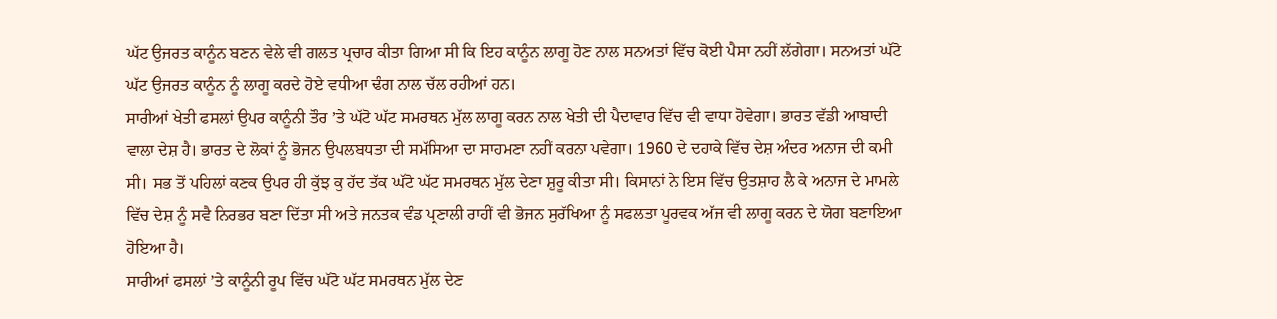ਘੱਟ ਉਜਰਤ ਕਾਨੂੰਨ ਬਣਨ ਵੇਲੇ ਵੀ ਗਲਤ ਪ੍ਰਚਾਰ ਕੀਤਾ ਗਿਆ ਸੀ ਕਿ ਇਹ ਕਾਨੂੰਨ ਲਾਗੂ ਹੋਣ ਨਾਲ ਸਨਅਤਾਂ ਵਿੱਚ ਕੋਈ ਪੈਸਾ ਨਹੀਂ ਲੱਗੇਗਾ। ਸਨਅਤਾਂ ਘੱਟੋ ਘੱਟ ਉਜਰਤ ਕਾਨੂੰਨ ਨੂੰ ਲਾਗੂ ਕਰਦੇ ਹੋਏ ਵਧੀਆ ਢੰਗ ਨਾਲ ਚੱਲ ਰਹੀਆਂ ਹਨ।
ਸਾਰੀਆਂ ਖੇਤੀ ਫਸਲਾਂ ਉਪਰ ਕਾਨੂੰਨੀ ਤੌਰ ’ਤੇ ਘੱਟੋ ਘੱਟ ਸਮਰਥਨ ਮੁੱਲ ਲਾਗੂ ਕਰਨ ਨਾਲ ਖੇਤੀ ਦੀ ਪੈਦਾਵਾਰ ਵਿੱਚ ਵੀ ਵਾਧਾ ਹੋਵੇਗਾ। ਭਾਰਤ ਵੱਡੀ ਆਬਾਦੀ ਵਾਲਾ ਦੇਸ਼ ਹੈ। ਭਾਰਤ ਦੇ ਲੋਕਾਂ ਨੂੰ ਭੋਜਨ ਉਪਲਬਧਤਾ ਦੀ ਸਮੱਸਿਆ ਦਾ ਸਾਹਮਣਾ ਨਹੀਂ ਕਰਨਾ ਪਵੇਗਾ। 1960 ਦੇ ਦਹਾਕੇ ਵਿੱਚ ਦੇਸ਼ ਅੰਦਰ ਅਨਾਜ ਦੀ ਕਮੀ ਸੀ। ਸਭ ਤੋਂ ਪਹਿਲਾਂ ਕਣਕ ਉਪਰ ਹੀ ਕੁੱਝ ਕੁ ਹੱਦ ਤੱਕ ਘੱਟੋ ਘੱਟ ਸਮਰਥਨ ਮੁੱਲ ਦੇਣਾ ਸ਼ੁਰੂ ਕੀਤਾ ਸੀ। ਕਿਸਾਨਾਂ ਨੇ ਇਸ ਵਿੱਚ ਉਤਸ਼ਾਹ ਲੈ ਕੇ ਅਨਾਜ ਦੇ ਮਾਮਲੇ ਵਿੱਚ ਦੇਸ਼ ਨੂੰ ਸਵੈ ਨਿਰਭਰ ਬਣਾ ਦਿੱਤਾ ਸੀ ਅਤੇ ਜਨਤਕ ਵੰਡ ਪ੍ਰਣਾਲੀ ਰਾਹੀਂ ਵੀ ਭੋਜਨ ਸੁਰੱਖਿਆ ਨੂੰ ਸਫਲਤਾ ਪੂਰਵਕ ਅੱਜ ਵੀ ਲਾਗੂ ਕਰਨ ਦੇ ਯੋਗ ਬਣਾਇਆ ਹੋਇਆ ਹੈ।
ਸਾਰੀਆਂ ਫਸਲਾਂ ’ਤੇ ਕਾਨੂੰਨੀ ਰੂਪ ਵਿੱਚ ਘੱਟੋ ਘੱਟ ਸਮਰਥਨ ਮੁੱਲ ਦੇਣ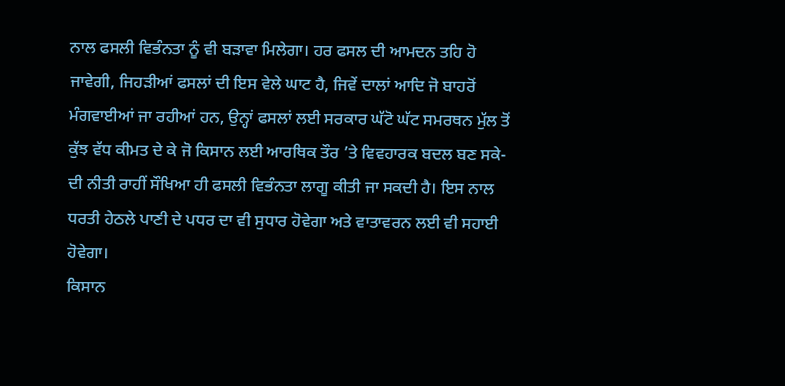ਨਾਲ ਫਸਲੀ ਵਿਭੰਨਤਾ ਨੂੰ ਵੀ ਬੜਾਵਾ ਮਿਲੇਗਾ। ਹਰ ਫਸਲ ਦੀ ਆਮਦਨ ਤਹਿ ਹੋ ਜਾਵੇਗੀ, ਜਿਹੜੀਆਂ ਫਸਲਾਂ ਦੀ ਇਸ ਵੇਲੇ ਘਾਟ ਹੈ, ਜਿਵੇਂ ਦਾਲਾਂ ਆਦਿ ਜੋ ਬਾਹਰੋਂ ਮੰਗਵਾਈਆਂ ਜਾ ਰਹੀਆਂ ਹਨ, ਉਨ੍ਹਾਂ ਫਸਲਾਂ ਲਈ ਸਰਕਾਰ ਘੱਟੋ ਘੱਟ ਸਮਰਥਨ ਮੁੱਲ ਤੋਂ ਕੁੱਝ ਵੱਧ ਕੀਮਤ ਦੇ ਕੇ ਜੋ ਕਿਸਾਨ ਲਈ ਆਰਥਿਕ ਤੌਰ ’ਤੇ ਵਿਵਹਾਰਕ ਬਦਲ ਬਣ ਸਕੇ- ਦੀ ਨੀਤੀ ਰਾਹੀਂ ਸੌਖਿਆ ਹੀ ਫਸਲੀ ਵਿਭੰਨਤਾ ਲਾਗੂ ਕੀਤੀ ਜਾ ਸਕਦੀ ਹੈ। ਇਸ ਨਾਲ ਧਰਤੀ ਹੇਠਲੇ ਪਾਣੀ ਦੇ ਪਧਰ ਦਾ ਵੀ ਸੁਧਾਰ ਹੋਵੇਗਾ ਅਤੇ ਵਾਤਾਵਰਨ ਲਈ ਵੀ ਸਹਾਈ ਹੋਵੇਗਾ।
ਕਿਸਾਨ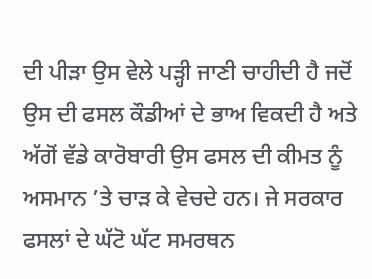ਦੀ ਪੀੜਾ ਉਸ ਵੇਲੇ ਪੜ੍ਹੀ ਜਾਣੀ ਚਾਹੀਦੀ ਹੈ ਜਦੋਂ ਉਸ ਦੀ ਫਸਲ ਕੌਡੀਆਂ ਦੇ ਭਾਅ ਵਿਕਦੀ ਹੈ ਅਤੇ ਅੱਗੋਂ ਵੱਡੇ ਕਾਰੋਬਾਰੀ ਉਸ ਫਸਲ ਦੀ ਕੀਮਤ ਨੂੰ ਅਸਮਾਨ ’ਤੇ ਚਾੜ ਕੇ ਵੇਚਦੇ ਹਨ। ਜੇ ਸਰਕਾਰ ਫਸਲਾਂ ਦੇ ਘੱਟੋ ਘੱਟ ਸਮਰਥਨ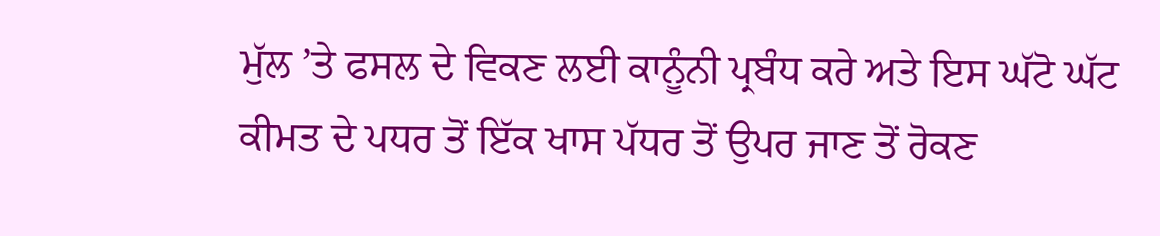ਮੁੱਲ ’ਤੇ ਫਸਲ ਦੇ ਵਿਕਣ ਲਈ ਕਾਨੂੰਨੀ ਪ੍ਰਬੰਧ ਕਰੇ ਅਤੇ ਇਸ ਘੱਟੋ ਘੱਟ ਕੀਮਤ ਦੇ ਪਧਰ ਤੋਂ ਇੱਕ ਖਾਸ ਪੱਧਰ ਤੋਂ ਉਪਰ ਜਾਣ ਤੋਂ ਰੋਕਣ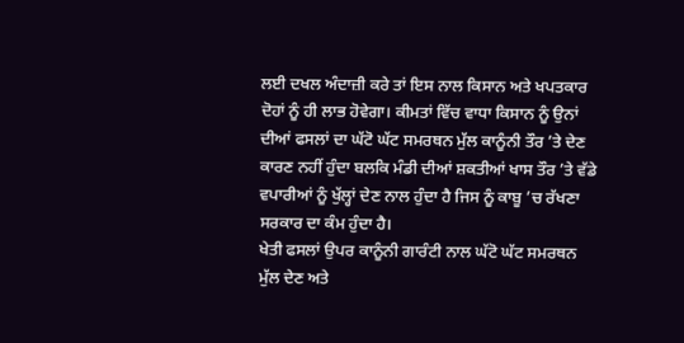ਲਈ ਦਖਲ ਅੰਦਾਜ਼ੀ ਕਰੇ ਤਾਂ ਇਸ ਨਾਲ ਕਿਸਾਨ ਅਤੇ ਖਪਤਕਾਰ ਦੋਹਾਂ ਨੂੰ ਹੀ ਲਾਭ ਹੋਵੇਗਾ। ਕੀਮਤਾਂ ਵਿੱਚ ਵਾਧਾ ਕਿਸਾਨ ਨੂੰ ਉਨਾਂ ਦੀਆਂ ਫਸਲਾਂ ਦਾ ਘੱਟੋ ਘੱਟ ਸਮਰਥਨ ਮੁੱਲ ਕਾਨੂੰਨੀ ਤੌਰ ’ਤੇ ਦੇਣ ਕਾਰਣ ਨਹੀਂ ਹੁੰਦਾ ਬਲਕਿ ਮੰਡੀ ਦੀਆਂ ਸ਼ਕਤੀਆਂ ਖਾਸ ਤੌਰ ’ਤੇ ਵੱਡੇ ਵਪਾਰੀਆਂ ਨੂੰ ਖੁੱਲ੍ਹਾਂ ਦੇਣ ਨਾਲ ਹੁੰਦਾ ਹੈ ਜਿਸ ਨੂੰ ਕਾਬੂ ’ਚ ਰੱਖਣਾ ਸਰਕਾਰ ਦਾ ਕੰਮ ਹੁੰਦਾ ਹੈ।
ਖੇਤੀ ਫਸਲਾਂ ਉਪਰ ਕਾਨੂੰਨੀ ਗਾਰੰਟੀ ਨਾਲ ਘੱਟੋ ਘੱਟ ਸਮਰਥਨ ਮੁੱਲ ਦੇਣ ਅਤੇ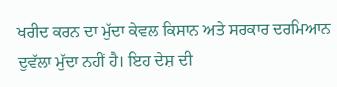ਖਰੀਦ ਕਰਨ ਦਾ ਮੁੱਦਾ ਕੇਵਲ ਕਿਸਾਨ ਅਤੇ ਸਰਕਾਰ ਦਰਮਿਆਨ ਦੁਵੱਲਾ ਮੁੱਦਾ ਨਹੀਂ ਹੈ। ਇਹ ਦੇਸ਼ ਦੀ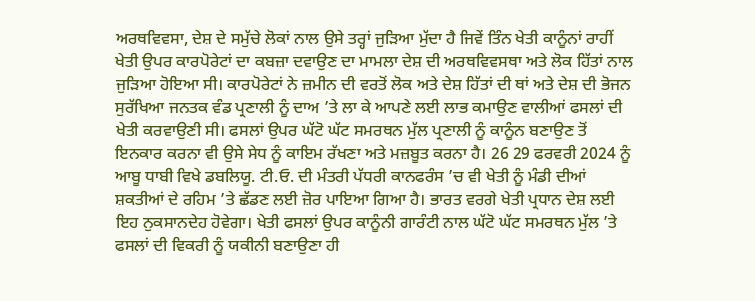ਅਰਥਵਿਵਸਾ, ਦੇਸ਼ ਦੇ ਸਮੁੱਚੇ ਲੋਕਾਂ ਨਾਲ ਉਸੇ ਤਰ੍ਹਾਂ ਜੁੜਿਆ ਮੁੱਦਾ ਹੈ ਜਿਵੇਂ ਤਿੰਨ ਖੇਤੀ ਕਾਨੂੰਨਾਂ ਰਾਹੀਂ ਖੇਤੀ ਉਪਰ ਕਾਰਪੋਰੇਟਾਂ ਦਾ ਕਬਜ਼ਾ ਦਵਾਉਣ ਦਾ ਮਾਮਲਾ ਦੇਸ਼ ਦੀ ਅਰਥਵਿਵਸਥਾ ਅਤੇ ਲੋਕ ਹਿੱਤਾਂ ਨਾਲ ਜੁੜਿਆ ਹੋਇਆ ਸੀ। ਕਾਰਪੋਰੇਟਾਂ ਨੇ ਜ਼ਮੀਨ ਦੀ ਵਰਤੋਂ ਲੋਕ ਅਤੇ ਦੇਸ਼ ਹਿੱਤਾਂ ਦੀ ਥਾਂ ਅਤੇ ਦੇਸ਼ ਦੀ ਭੋਜਨ ਸੁਰੱਖਿਆ ਜਨਤਕ ਵੰਡ ਪ੍ਰਣਾਲੀ ਨੂੰ ਦਾਅ ’ਤੇ ਲਾ ਕੇ ਆਪਣੇ ਲਈ ਲਾਭ ਕਮਾਉਣ ਵਾਲੀਆਂ ਫਸਲਾਂ ਦੀ ਖੇਤੀ ਕਰਵਾਉਣੀ ਸੀ। ਫਸਲਾਂ ਉਪਰ ਘੱਟੋ ਘੱਟ ਸਮਰਥਨ ਮੁੱਲ ਪ੍ਰਣਾਲੀ ਨੂੰ ਕਾਨੂੰਨ ਬਣਾਉਣ ਤੋਂ ਇਨਕਾਰ ਕਰਨਾ ਵੀ ਉਸੇ ਸੇਧ ਨੂੰ ਕਾਇਮ ਰੱਖਣਾ ਅਤੇ ਮਜ਼ਬੂਤ ਕਰਨਾ ਹੈ। 26 29 ਫਰਵਰੀ 2024 ਨੂੰ ਆਬੂ ਧਾਬੀ ਵਿਖੇ ਡਬਲਿਯੂ. ਟੀ.ਓ. ਦੀ ਮੰਤਰੀ ਪੱਧਰੀ ਕਾਨਫਰੰਸ ’ਚ ਵੀ ਖੇਤੀ ਨੂੰ ਮੰਡੀ ਦੀਆਂ ਸ਼ਕਤੀਆਂ ਦੇ ਰਹਿਮ ’ਤੇ ਛੱਡਣ ਲਈ ਜ਼ੋਰ ਪਾਇਆ ਗਿਆ ਹੈ। ਭਾਰਤ ਵਰਗੇ ਖੇਤੀ ਪ੍ਰਧਾਨ ਦੇਸ਼ ਲਈ ਇਹ ਨੁਕਸਾਨਦੇਹ ਹੋਵੇਗਾ। ਖੇਤੀ ਫਸਲਾਂ ਉਪਰ ਕਾਨੂੰਨੀ ਗਾਰੰਟੀ ਨਾਲ ਘੱਟੋ ਘੱਟ ਸਮਰਥਨ ਮੁੱਲ ’ਤੇ ਫਸਲਾਂ ਦੀ ਵਿਕਰੀ ਨੂੰ ਯਕੀਨੀ ਬਣਾਉਣਾ ਹੀ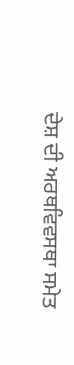ਦੇਸ਼ ਦੀ ਅਰਥਵਿਵਸਥਾ ਸਮੇਤ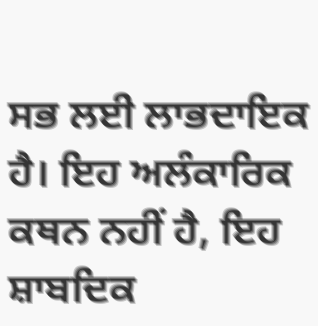ਸਭ ਲਈ ਲਾਭਦਾਇਕ ਹੈ। ਇਹ ਅਲੰਕਾਰਿਕ ਕਥਨ ਨਹੀਂ ਹੈ, ਇਹ ਸ਼ਾਬਦਿਕ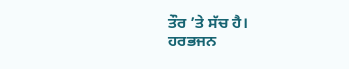ਤੌਰ ’ਤੇ ਸੱਚ ਹੈ।
ਹਰਭਜਨ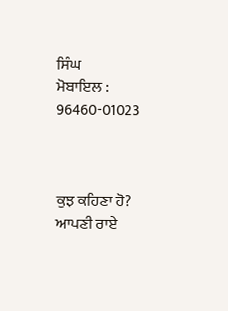ਸਿੰਘ
ਮੋਬਾਇਲ : 96460-01023



ਕੁਝ ਕਹਿਣਾ ਹੋ? ਆਪਣੀ ਰਾਏ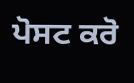ਪੋਸਟ ਕਰੋ